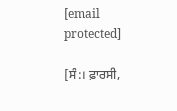[email protected]

[ਸੰ:। ਫ਼ਾਰਸੀ,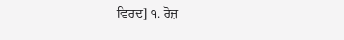ਵਿਰਦ] ੧. ਰੋਜ਼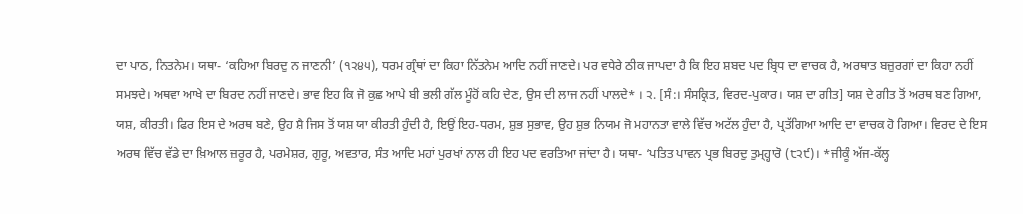ਦਾ ਪਾਠ, ਨਿਤਨੇਮ। ਯਥਾ- ‘ਕਹਿਆ ਬਿਰਦੁ ਨ ਜਾਣਨੀ’ (੧੨੪੫), ਧਰਮ ਗ੍ਰੰਥਾਂ ਦਾ ਕਿਹਾ ਨਿੱਤਨੇਮ ਆਦਿ ਨਹੀਂ ਜਾਣਦੇ। ਪਰ ਵਧੇਰੇ ਠੀਕ ਜਾਪਦਾ ਹੈ ਕਿ ਇਹ ਸ਼ਬਦ ਪਦ ਬ੍ਰਿਧ ਦਾ ਵਾਚਕ ਹੈ, ਅਰਥਾਤ ਬਜ਼ੁਰਗਾਂ ਦਾ ਕਿਹਾ ਨਹੀਂ ਸਮਝਦੇ। ਅਥਵਾ ਆਖੇ ਦਾ ਬਿਰਦ ਨਹੀਂ ਜਾਣਦੇ। ਭਾਵ ਇਹ ਕਿ ਜੋ ਕੁਛ ਆਪੇ ਬੀ ਭਲੀ ਗੱਲ ਮੂੰਹੋਂ ਕਹਿ ਦੇਣ, ਉਸ ਦੀ ਲਾਜ ਨਹੀਂ ਪਾਲਦੇ* । ੨. [ਸੰ:। ਸੰਸਕ੍ਰਿਤ, ਵਿਰਦ-ਪੁਕਾਰ। ਯਸ਼ ਦਾ ਗੀਤ] ਯਸ਼ ਦੇ ਗੀਤ ਤੋਂ ਅਰਥ ਬਣ ਗਿਆ, ਯਸ਼, ਕੀਰਤੀ। ਫਿਰ ਇਸ ਦੇ ਅਰਥ ਬਣੇ, ਉਹ ਸ਼ੈ ਜਿਸ ਤੋਂ ਯਸ਼ ਯਾ ਕੀਰਤੀ ਹੁੰਦੀ ਹੈ, ਇਉਂ ਇਹ-ਧਰਮ, ਸ਼ੁਭ ਸੁਭਾਵ, ਉਹ ਸ਼ੁਭ ਨਿਯਮ ਜੋ ਮਹਾਨਤਾ ਵਾਲੇ ਵਿੱਚ ਅਟੱਲ ਹੁੰਦਾ ਹੈ, ਪ੍ਰਤੱਗਿਆ ਆਦਿ ਦਾ ਵਾਚਕ ਹੋ ਗਿਆ। ਵਿਰਦ ਦੇ ਇਸ ਅਰਥ ਵਿੱਚ ਵੱਡੇ ਦਾ ਖ਼ਿਆਲ ਜ਼ਰੂਰ ਹੈ, ਪਰਮੇਸ਼ਰ, ਗੁਰੂ, ਅਵਤਾਰ, ਸੰਤ ਆਦਿ ਮਹਾਂ ਪੁਰਖਾਂ ਨਾਲ ਹੀ ਇਹ ਪਦ ਵਰਤਿਆ ਜਾਂਦਾ ਹੈ। ਯਥਾ- ‘ਪਤਿਤ ਪਾਵਨ ਪ੍ਰਭ ਬਿਰਦੁ ਤੁਮ੍ਹ੍ਹਾਰੋ (੮੨੯)। *ਜੀਕੂੰ ਅੱਜ-ਕੱਲ੍ਹ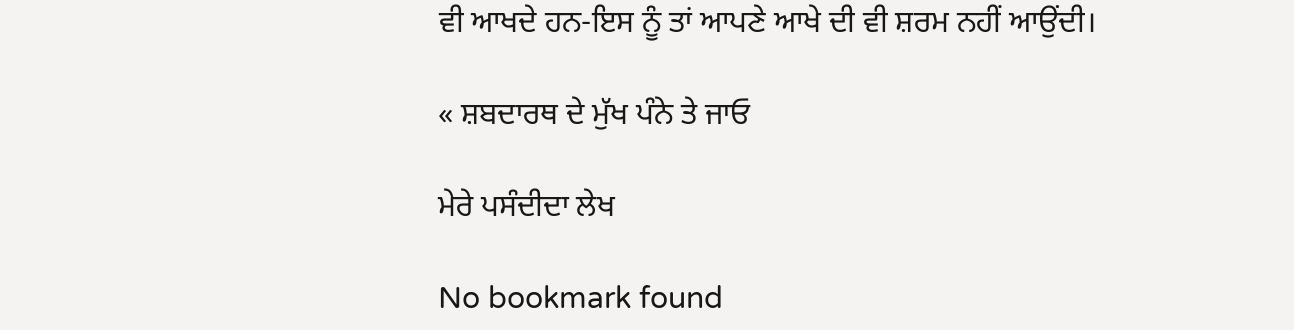ਵੀ ਆਖਦੇ ਹਨ-ਇਸ ਨੂੰ ਤਾਂ ਆਪਣੇ ਆਖੇ ਦੀ ਵੀ ਸ਼ਰਮ ਨਹੀਂ ਆਉਂਦੀ।

« ਸ਼ਬਦਾਰਥ ਦੇ ਮੁੱਖ ਪੰਨੇ ਤੇ ਜਾਓ

ਮੇਰੇ ਪਸੰਦੀਦਾ ਲੇਖ

No bookmark found